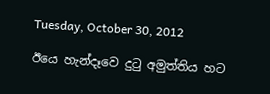Tuesday, October 30, 2012

ඊයෙ හැන්දෑවෙ දුටු අමුත්තිය හට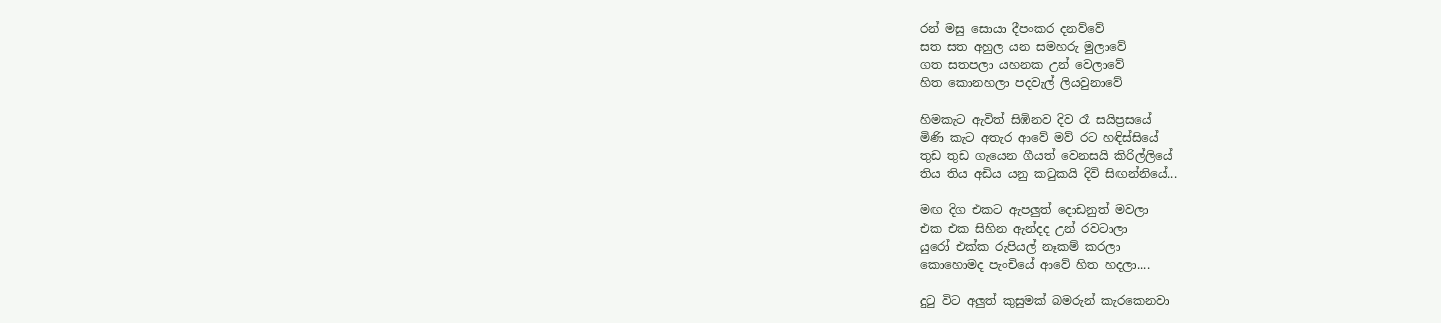රන් මසු සොයා දීපංකර දනව්වේ
සත සත අහුල යන සමහරු මුලාවේ
ගත සතපලා යහනක උන් වෙලාවේ
හිත කොනහලා පදවැල් ලියවුනාවේ

හිමකැට ඇවිත් සිඹිනව දිව රෑ සයිප්‍රසයේ
මිණි කැට අතැර ආවේ මව් රට හඳිස්සියේ
තුඩ තුඩ ගැයෙන ගීයත් වෙනසයි කිරිල්ලියේ
තිය තිය අඩිය යනු කටුකයි දිවි සිඟන්නියේ...

මඟ දිග එකට ඇපලුත් දොඩනුත් මවලා
එක එක සිහින ඇන්දද උන් රවටාලා
යුරෝ එක්ක රුපියල් නෑකම් කරලා
කොහොමද පැංචියේ ආවේ හිත හදලා....

දුටු විට අලුත් කුසුමක් බමරුන් කැරකෙනවා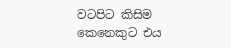වටපිට කිසිම කෙනෙකුට එය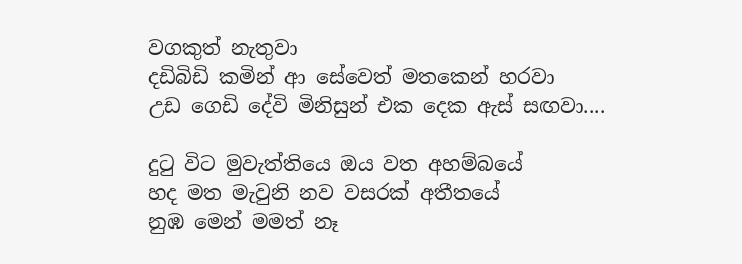වගකුත් නැතුවා
දඩිබිඩි කමින් ආ සේවෙත් මතකෙන් හරවා
උඩ ගෙඩි දේවි මිනිසුන් එක දෙක ඇස් සඟවා....

දුටු විට මුවැත්තියෙ ඔය වත අහම්‍බයේ
හද මත මැවුනි නව වසරක් අතීතයේ
නුඹ මෙන් මමත් නෑ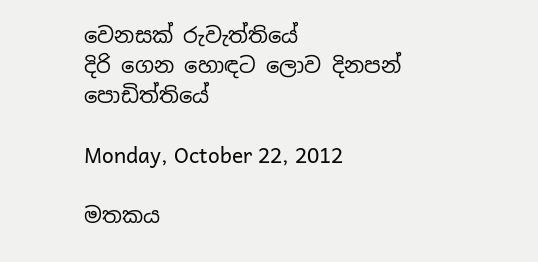වෙනසක් රුවැත්තියේ
දිරි ගෙන හොඳට ලොව දිනපන් පොඩිත්තියේ

Monday, October 22, 2012

මතකය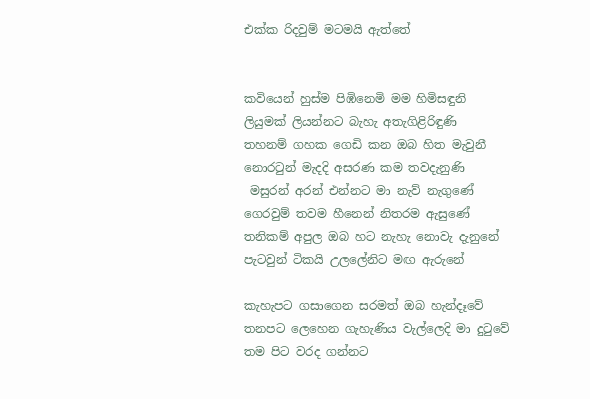එක්ක රිදවුම් මටමයි ඇත්තේ


කවියෙන් හුස්ම පිඹිනෙමි මම හිමිසඳුනි
ලියුමක් ලියන්නට බැහැ අතැගිළිරිඳුණි
තහනම් ගහක ගෙඩි කන ඔබ හිත මැවුනී
නොරටුන් මැදදි අසරණ කම තවදැනුණි
 මසුරන් අරන් එන්නට මා නැව් නැගුණේ
ගෙරවුම් තවම හීනෙන් නිතරම ඇසුණේ
තනිකම් අපුල ඔබ හට නැහැ නොවැ දැනුනේ
පැටවුන් ටිකයි උලලේනිට මඟ ඇරුනේ

කැහැපට ගසාගෙන සරමත් ඔබ හැන්දෑවේ
තනපට ලෙහෙන ගැහැණිය වැල්ලෙදි මා දුටුවේ
තම පිට වරද ගන්නට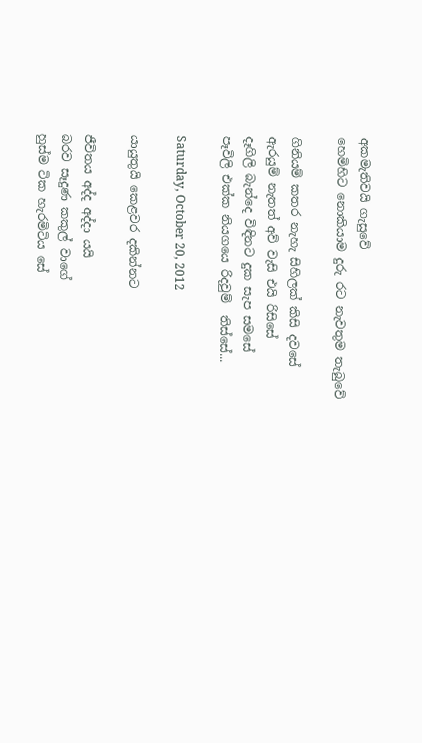අකමැතිවයි ගැසුවේ
හෙමිහිට නොකියාම දුරු රට නැවතුම තැබුවේ

ගිනියම් කතර නැහැ සිහිලක් කිසි දවසේ
ඇරයුම් නැතත් අව් වැසි එයි රිසිසේ
දෑගිලි බැන්දෙ විඳිනට දුක සැප සමසේ
පෑවිලි එක්ක නියගයෙ රිදවුම්  තිස්සේ...

Saturday, October 20, 2012

යායුතුයි කෙළවර දකින්නට

ජීවිතය අද්ද අද්දා යයි
බරව සෑදුණ කකුල් වාගේ
හුස්ම ටික හැරමිටිය සේ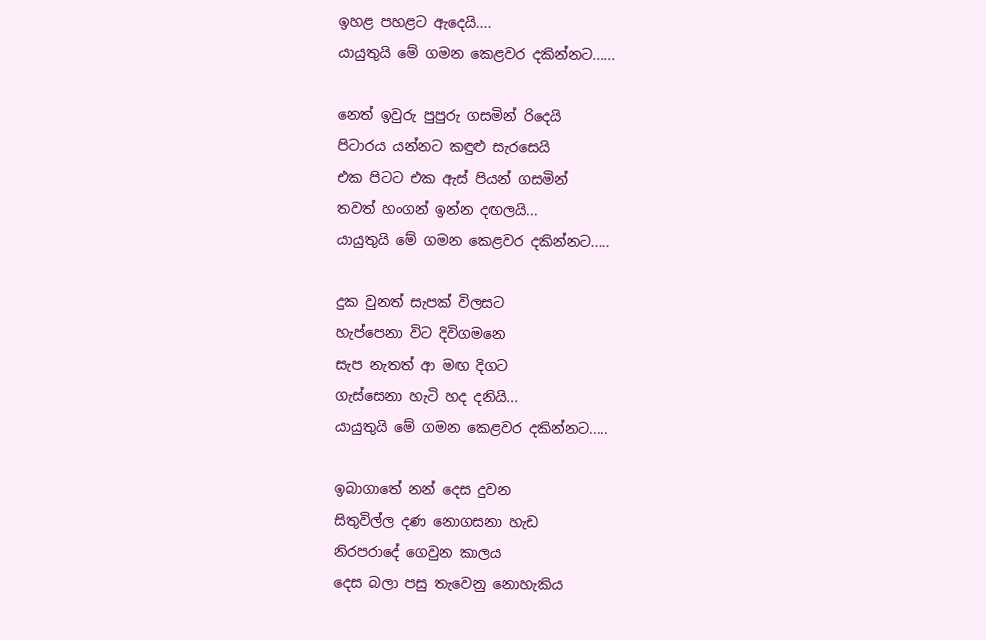ඉහළ පහළට ඇදෙයි....
යායුතුයි මේ ගමන කෙළවර දකින්නට......

නෙත් ඉවුරු පුපුරු ගසමින් රිදෙයි
පිටාරය යන්නට කඳුළු සැරසෙයි
එක පිටට එක ඇස් පියන් ගසමින්
තවත් හංගන් ඉන්න දඟලයි...
යායුතුයි මේ ගමන කෙළවර දකින්නට.....

දුක වුනත් සැපක් විලසට
හැප්පෙනා විට දිවිගමනෙ
සැප නැතත් ආ මඟ දිගට
ගැස්සෙනා හැටි හද දනියි...
යායුතුයි මේ ගමන කෙළවර දකින්නට.....

ඉබාගාතේ නන් දෙස දුවන
සිතුවිල්ල දණ නොගසනා හැඩ
නිරපරාදේ ගෙවුන කාලය
දෙස බලා පසු තැවෙනු නොහැකිය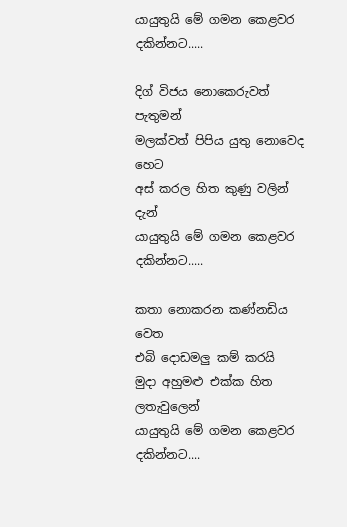යායුතුයි මේ ගමන කෙළවර දකින්නට.....

දිග් විජය නොකෙරුවත් පැතුමන්
මලක්වත් පිපිය යුතු නොවෙද හෙට
අස් කරල හිත කුණු වලින් දැන්
යායුතුයි මේ ගමන කෙළවර දකින්නට.....

කතා නොකරන කණ්නඩිය වෙත
එබි දොඩමලු කම් කරයි
මුදා අහුමළු එක්ක හිත ලතැවුලෙන්
යායුතුයි මේ ගමන කෙළවර දකින්නට....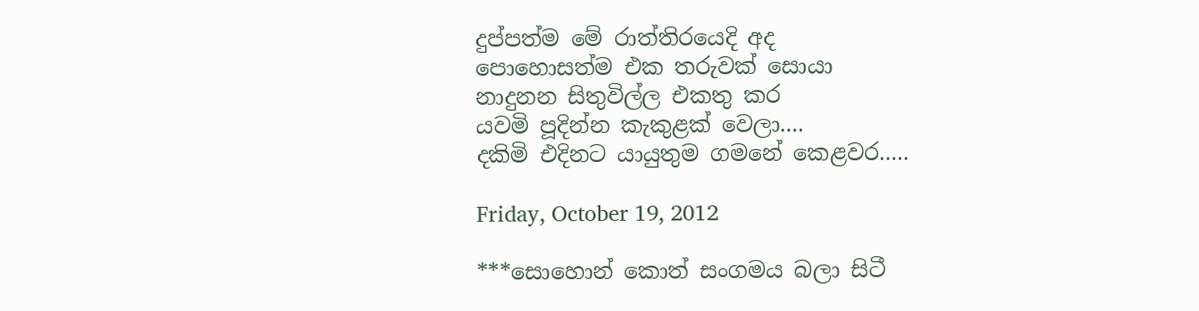දුප්පත්ම මේ රාත්තිරයෙදි අද
පොහොසත්ම එක තරුවක් සොයා
නාදුනන සිතුවිල්ල එකතු කර
යවමි පූදින්න කැකුළක් වෙලා....
දකිමි එදිනට යායුතුම ගමනේ කෙළවර.....

Friday, October 19, 2012

***සොහොන් කොත් සංගමය බලා සිටී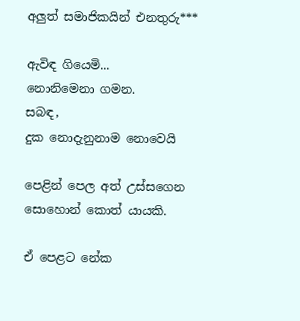අලුත් සමාජිකයින් එනතුරු***

ඇවිඳ ගියෙමි...
නොනිමෙනා ගමන.
සබඳ,
දුක නොදැනුනාම නොවෙයි

පෙළින් පෙල අත් උස්සගෙන
සොහොන් කොත් යායකි.

ඒ පෙළට නේක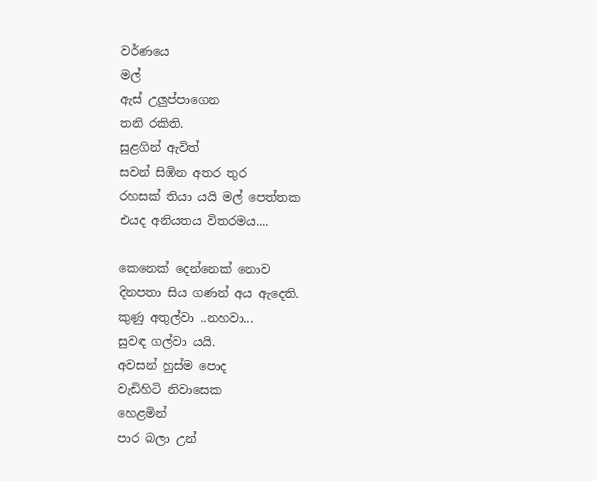වර්ණයෙ
මල්
ඇස් උලුප්පාගෙන
තනි රකිති.
සුළගින් ඇවිත්
සවන් සිඹින අතර තුර
රහසක් තියා යයි මල් පෙත්තක
එයද අනියතය විතරමය....

කෙනෙක් දෙන්නෙක් නොව
දිනපතා සිය ගණන් අය ඇ‍දෙති.
කුණු අතුල්වා ..නහවා...
සුවඳ ගල්වා යයි.
අවසන් හුස්ම පොද
වැඩිහිටි නිවාසෙක
හෙළමින්
පාර බලා උන්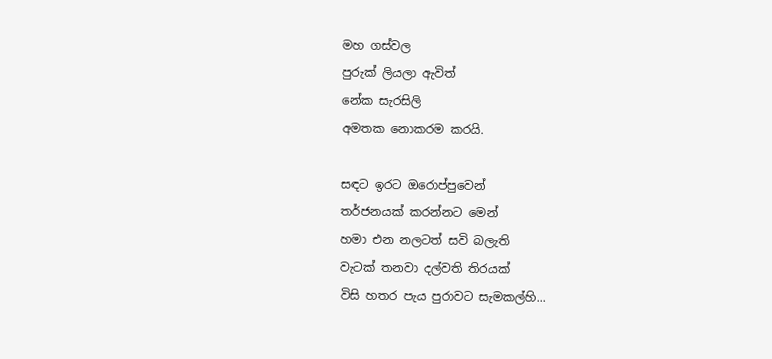මහ ගස්වල
පුරුක් ලියලා ඇවිත්
නේක සැරසිලි
අමතක නොකරම කරයි.

සඳට ඉරට ඔරොප්පුවෙන්
තර්ජනයක් කරන්නට මෙන්
හමා එන නලටත් සවි බලැති
වැටක් තනවා දල්වති තිරයක්
විසි හතර පැය පුරාවට සැමකල්හි...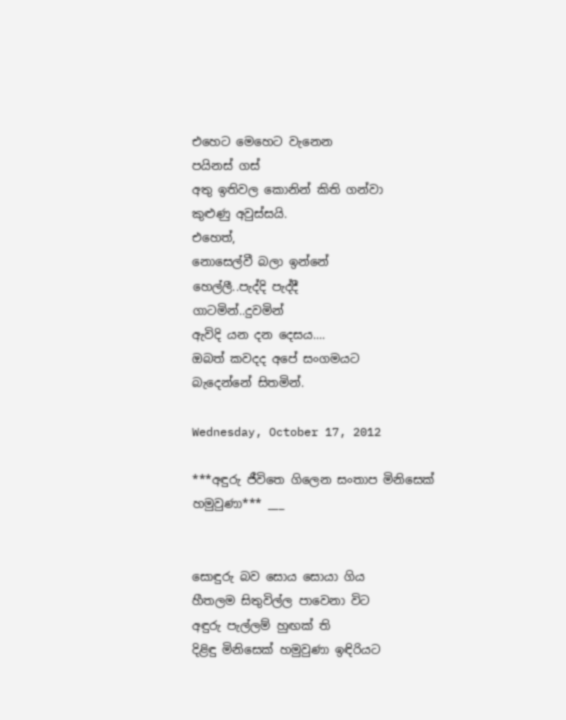එහෙට මෙහෙට වැනෙන
පයිනස් ගස්
අතු ඉතිවල කොනින් කිති ගන්වා
කුළුණු අවුස්සයි.
එහෙත්,
නොසෙල්වී ‍බලා ඉන්නේ
හෙල්ලී..පැද්දි පැද්දී
ගාටමින්..දුවමින්
ඇවිදි යන දන දෙසය....
ඔබත් කවදද අපේ සංගමයට
බැදෙන්නේ සිතමින්.

Wednesday, October 17, 2012

***අඳුරු ජීවිතෙ ගිලෙන සංතාප මිනිසෙක් හමුවුණා*** ___


සොඳුරු බව සොය සොයා ගිය
හීතලම සිතුවිල්ල පාවෙනා විට
අඳුරු පැල්ලම් හුඟක් ති
දිළිඳු මිනිසෙක් හමුවුණා ඉඳිරියට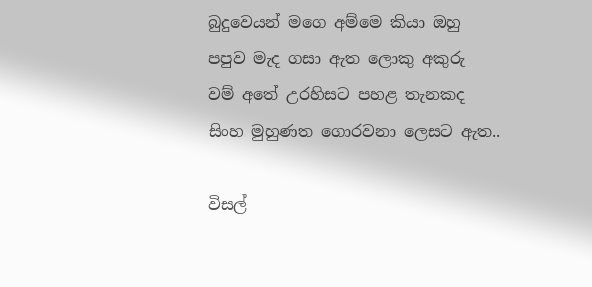බුදුවෙයන් මගෙ අම්මෙ කියා ඔහු
පපුව මැද ගසා ඇත ලොකු අකුරු
වම් අතේ උරහිසට පහළ තැනකද
සිංහ මුහුණත ගොරවනා ලෙසට ඇත..

විසල්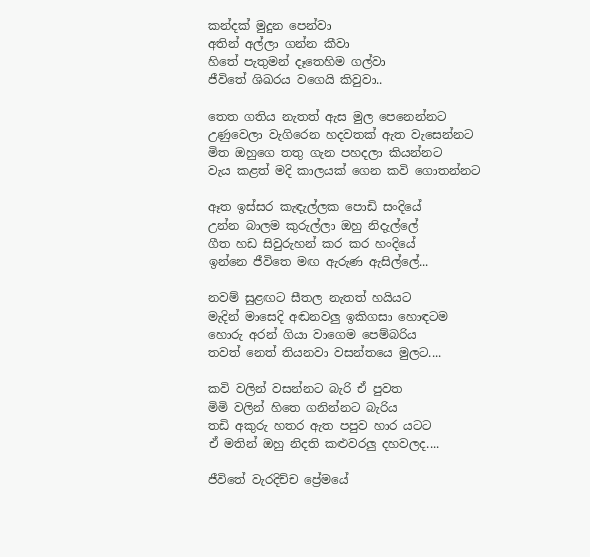කන්දක් මුදුන පෙන්වා
අතින් අල්ලා ගන්න කීවා
හිතේ පැතුමන් දෑතෙහිම ගල්වා
ජීවිතේ ශිඛරය වගෙයි කිවුවා..

තෙත ගතිය නැතත් ඇස මුල පෙනෙන්නට
උණුවෙලා වැගිරෙන හදවතක් ඇත වැසෙන්නට
මිත ඔහුගෙ තතු ගැන පහදලා කියන්නට
වැය කළත් මදි කාලයක් ගෙන කවි ගොතන්නට

ඈත ඉස්සර කැඳැල්ලක පොඩි සංදියේ
උන්න බාලම කුරුල්ලා ඔහු නිදැල්ලේ
ගීත හඩ සිවුරුහන් කර කර හංදියේ
ඉන්නෙ ජීවිතෙ මඟ ඇරුණ ඇසිල්ලේ...

නවම් සුළඟට සීතල නැතත් හයියට
මැදින් මාසෙදි අඬනවලු ඉකිගසා හොඳටම
හොරු අරන් ගියා වාගෙම පෙම්බරිය
තවත් නෙත් තියනවා වසන්තයෙ මුලට....

කවි වලින් වසන්නට බැරි ඒ පුවත
මිමි වලින් හිතෙ ගනින්නට බැරිය
තඩි අකුරු හතර ඇත පපුව හාර යටට
ඒ මතින් ඔහු නිදති කළුවරලු දහවලද....

ජීවිතේ වැරදිච්ච ප්‍රේමයේ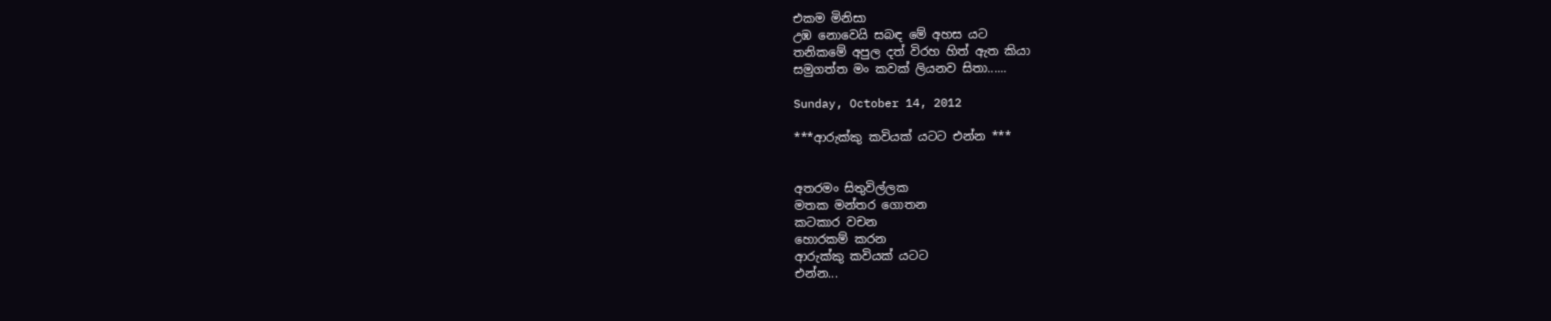එකම මිනිසා
උඹ නොවෙයි සබඳ මේ අහස යට
තනිකමේ අපුල දත් විරහ හිත් ඇත කියා
සමුගත්ත මං කවක් ලියනව සිතා......

Sunday, October 14, 2012

***ආරුක්කු කවියක් යටට එන්න ***


අතරමං සිතුවිල්ලක
මතක මන්තර ගොතන
කටකාර වචන
හොරකම් කරන
ආරුක්කු කවියක් යටට
එන්න...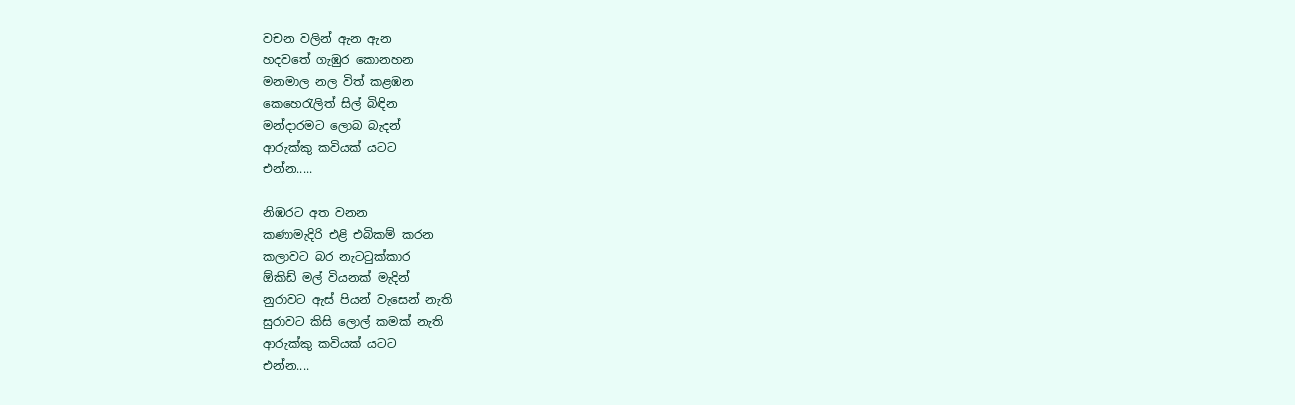වචන වලින් ඇන ඇන
හදවතේ ගැඹුර කොනහන
මනමාල නල විත් කළඹන
කෙහෙරැලිත් සිල් බිඳින
මන්දාරමට ලොබ බැදන්
ආරුක්කු කවියක් යටට
එන්න.....

නිඹරට අත වනන
කණාමැදිරි එළි එබිකම් කරන
කලාවට බර නැටටුක්කාර
ඕකිඩ් මල් වියනක් මැදින්
නුරාවට ඇස් පියන් වැසෙන් නැති
සුරාවට කිසි ලොල් කමක් නැති
ආරුක්කු කවියක් යටට
එන්න....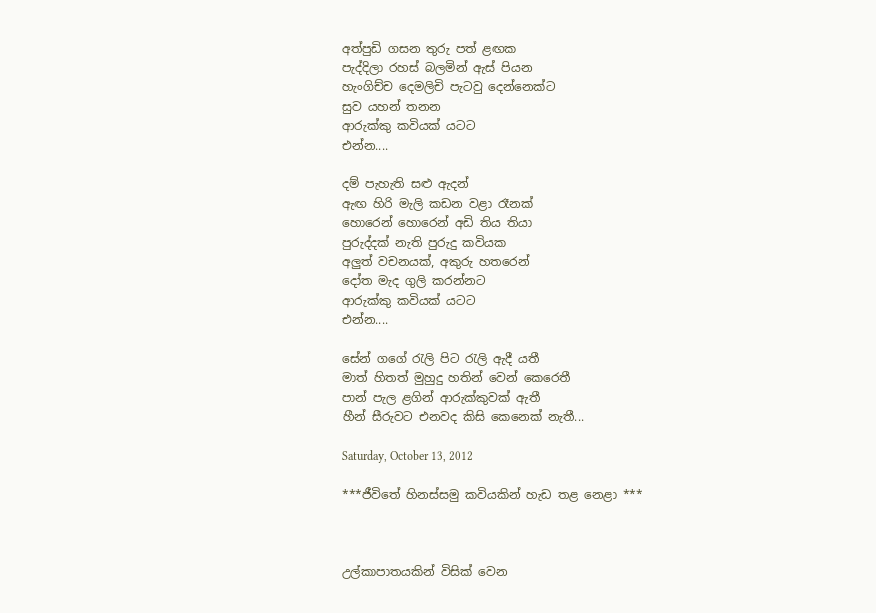අත්පුඩි ගසන තුරු පත් ළඟක
පැද්දිලා රහස් බලමින් ඇස් පියන
හැංගිච්ච දෙමලිචි පැටවු දෙන්නෙක්ට
සුව යහන් තනන
ආරුක්කු කවියක් යටට
එන්න....

දම් පැහැති සළු ඇදන්
ඇඟ හිරි මැලි කඩන වළා රෑනක්
හොරෙන් හොරෙන් අඩි තිය තියා
පුරුද්දක් නැති පුරුදු කවියක
අලුත් වචනයක්, අකුරු හතරෙන්
දෝත මැද ගුලි කරන්නට
ආරුක්කු කවියක් යටට
එන්න....

සේන් ගගේ රැලි පිට රැලි ඇදී යතී
මාත් හිතත් මුහුදු හතින් වෙන් කෙරෙතී
පාන් පැල ළගින් ආරුක්කුවක් ඇතී
හීන් සීරුවට එනවද කිසි කෙනෙක් නැතී...

Saturday, October 13, 2012

***ජීවිතේ හිනස්සමු කවියකින් හැඩ තළ නෙළා ***



උල්කාපාතයකින් විසික් වෙන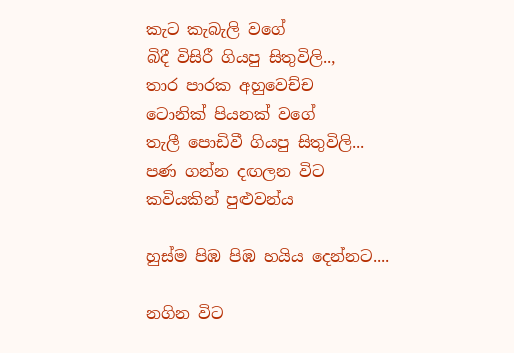කැට කැබැලි වගේ
බිදී විසිරී ගියපු සිතුවිලි..,
තාර පාරක අහුවෙච්ච
ටොනික් පියනක් වගේ
තැලී පොඩිවී ගියපු සිතුවිලි...
පණ ගන්න දඟලන විට
කවියකින් පුළුවන්ය

හුස්ම පිඹ පිඹ හයිය දෙන්නට....

නගින විට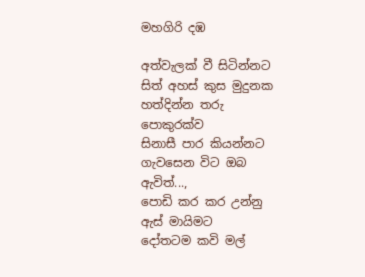මහගිරි දඹ

අත්වැලක් වී සිටින්නට
සිත් අහස් කුස මුදුනක
හත්දින්න තරු පොකුරක්ව
සිනාසී පාර කියන්නට
ගැවසෙන විට ඔබ ඇවිත්...,
පොඩි කර කර උන්නු
ඇස් මායිමට
දෝතටම කවි මල්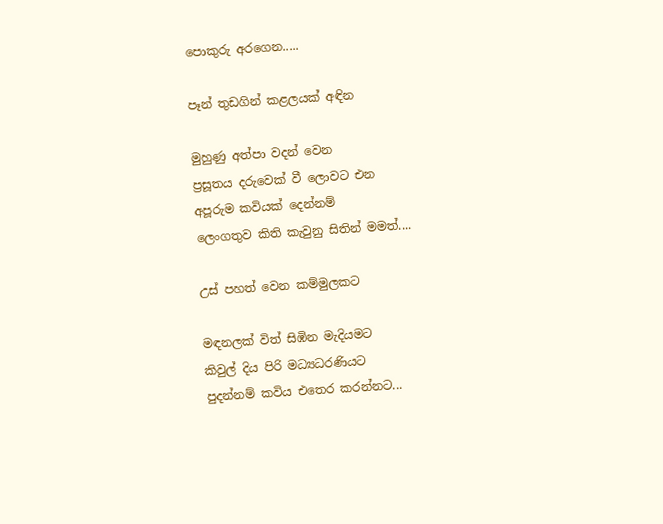පොකුරු අරගෙන.....

පෑන් තුඩගින් කළලයක් අඳින

මුහුණු අත්පා වදන් වෙන
ප්‍රසූතය දරුවෙක් වී ලොවට එන
අපූරුම කවියක් දෙන්නම්
ලෙංගතුව කිති කැවුනු සිතින් මමත්....

උස් පහත් වෙන කම්මුලකට

මඳනලක් විත් සිඹින මැදියමට
කිවුල් දිය පිරි මධ්‍යධරණියට
පුදන්නම් කවිය එතෙර කරන්නට...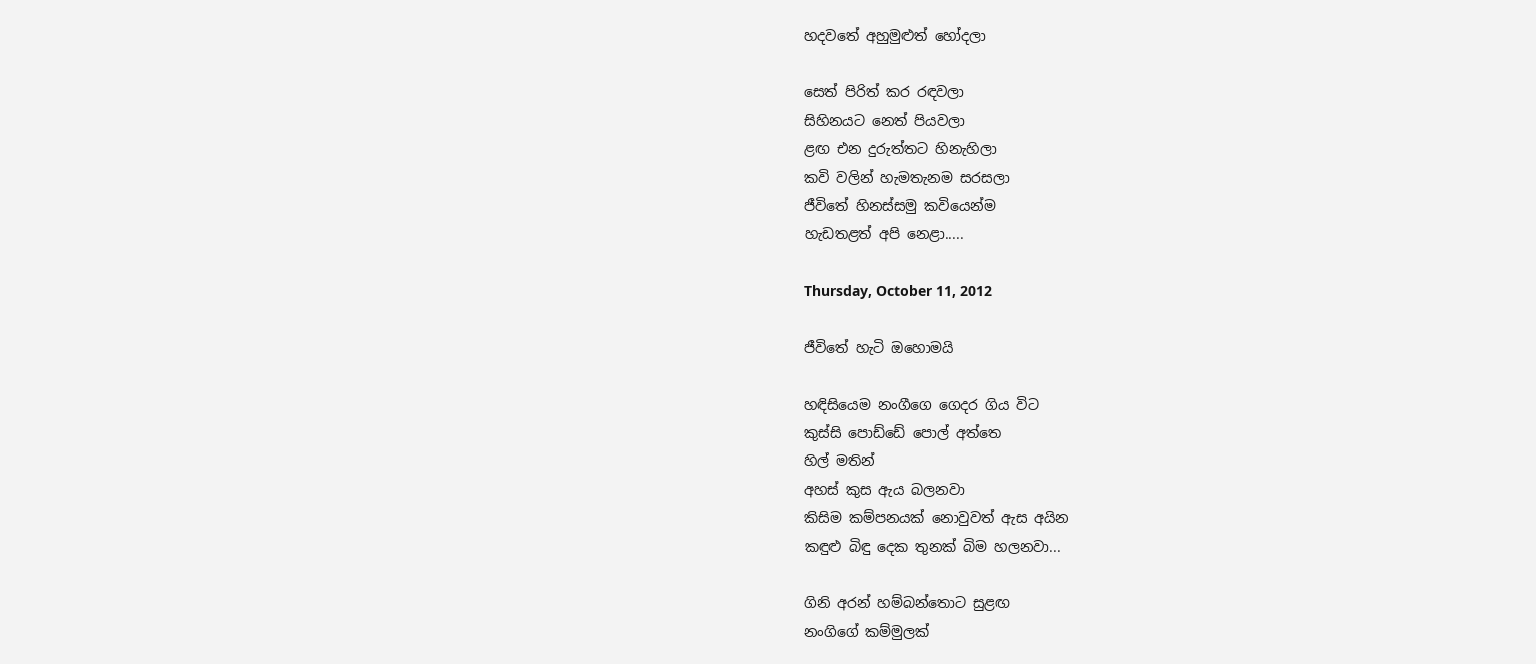හදවතේ අහුමුළුත් හෝදලා

සෙත් පිරිත් කර රඳවලා
සිහිනයට නෙත් පියවලා
ළඟ එන දුරුත්තට හිනැහිලා
කවි වලින් හැමතැනම සරසලා
ජීවිතේ හිනස්සමු කවියෙන්ම
හැඩතළත් අපි නෙළා.....

Thursday, October 11, 2012

ජීවිතේ හැටි ඔහොමයි

හඳිසියෙම නංගීගෙ ගෙදර ගිය විට
කුස්සි පොඩ්ඩේ පොල් අත්තෙ
හිල් මතින්
අහස් කුස ඇය බලනවා
කිසිම කම්පනයක් නොවුවත් ඇස අයින
කඳුළු බිඳු දෙක තුනක් බිම හලනවා...

ගිනි අරන් හම්බන්තොට සුළඟ
නංගිගේ කම්මුලක්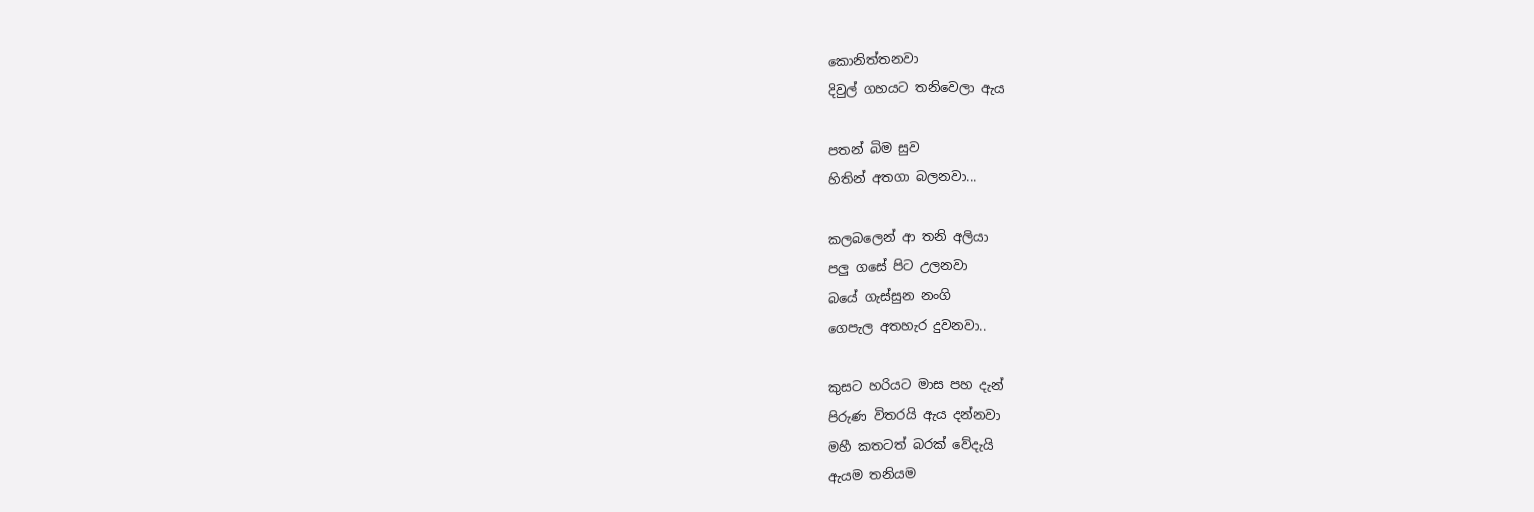කොනිත්තනවා
දිවුල් ගහයට තනිවෙලා ඇය

පතන් බිම සුව
හිතින් අතගා බලනවා...

කලබලෙන් ආ තනි අලියා
පලු ගසේ පිට උලනවා
බයේ ගැස්සුන නංගි
ගෙපැල අතහැර දුවනවා..

කුසට හරියට මාස පහ දැන්
පිරුණ විතරයි ඇය දන්නවා
මහී කතටත් බරක් වේදැයි
ඇයම තනියම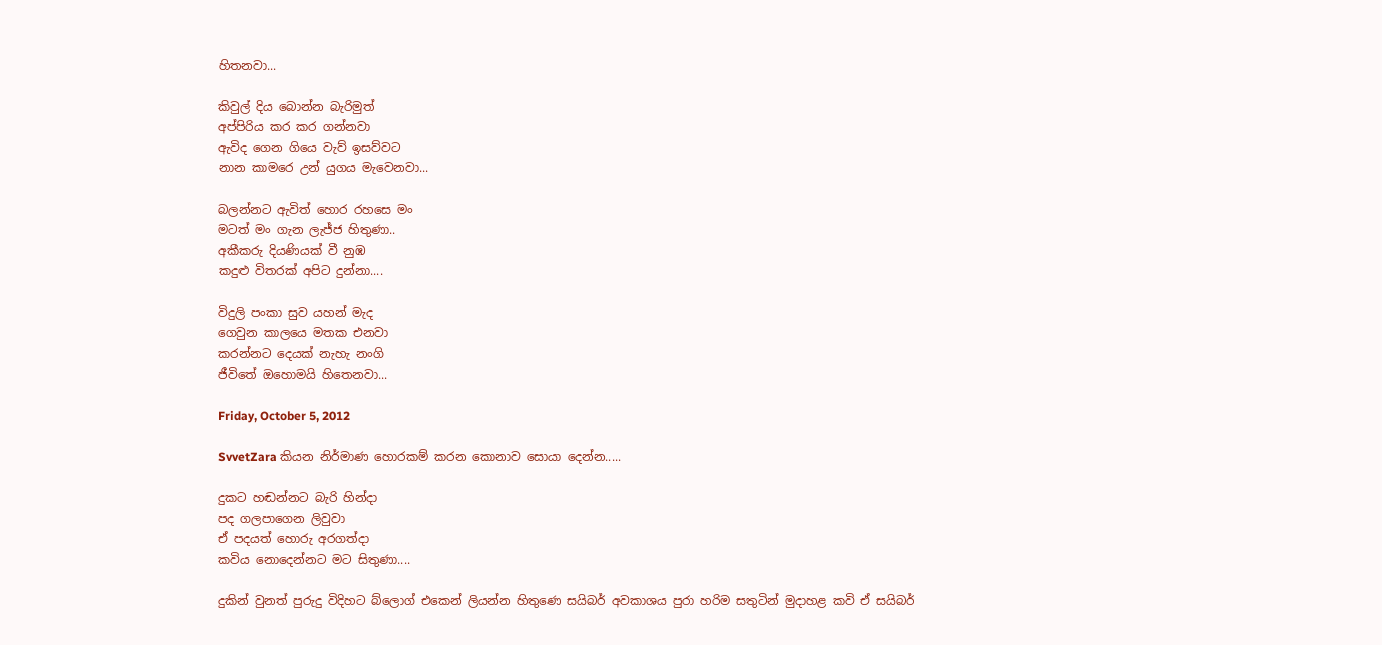හිතනවා...

කිවුල් දිය බොන්න බැරිමුත්
අප්පිරිය කර කර ගන්නවා
ඇවිද ගෙන ගියෙ වැව් ඉසව්වට
නාන කාමරෙ උන් යුගය මැවෙනවා...

බලන්නට ඇවිත් හොර රහසෙ මං
මටත් මං ගැන ලැජ්ජ හිතුණා..
අකීකරු දියණියක් වී නුඹ
කදුළු විතරක් අපිට දුන්නා....

විදුලි පංකා සුව යහන් මැද
ගෙවුන කාලයෙ මතක එනවා
කරන්නට දෙයක් නැහැ නංගි
ජීවිතේ ඔහොමයි හිතෙනවා...

Friday, October 5, 2012

SvvetZara කියන නිර්මාණ හොරකම් කරන කොනාව සොයා දෙන්න.....

දුකට හඬන්නට බැරි හින්දා
පද ගලපාගෙන ලිවුවා
ඒ පදයත් හොරු අරගත්දා
කවිය නොදෙන්නට මට සිතුණා....

දුකින් වුනත් පුරුදු විදිහට බ්ලොග් එකෙන් ලියන්න හිතුණෙ සයිබර් අවකාශය පුරා හරිම සතුටින් මුදාහළ කවි ඒ සයිබර්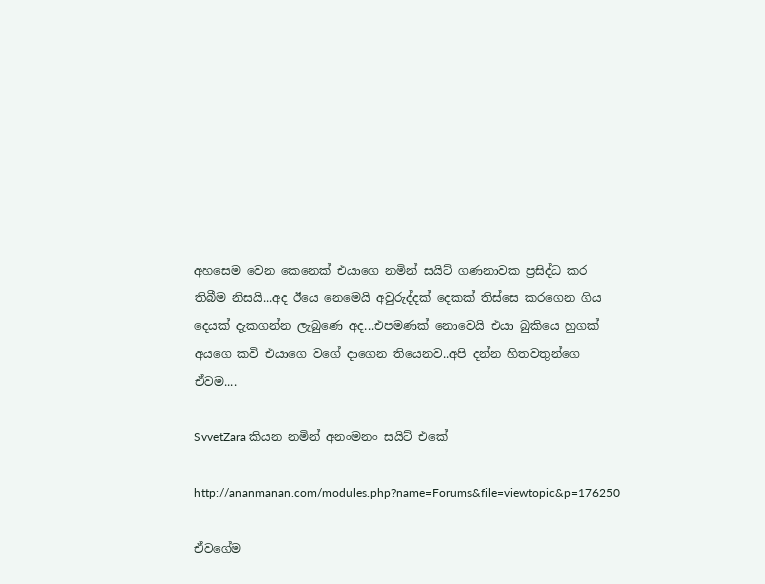අහසෙම වෙන කෙනෙක් එයාගෙ නමින් සයිට් ගණනාවක ප්‍රසිද්ධ කර තිබීම නිසයි...අද ඊයෙ නෙමෙයි අවුරුද්දක් දෙකක් තිස්සෙ කරගෙන ගිය දෙයක් දැකගන්න ලැබුණෙ අද...එපමණක් නොවෙයි එයා බුකියෙ හුගක් අයගෙ කවි එයාගෙ වගේ දාගෙන තියෙනව..අපි දන්න හිතවතුන්ගෙ ඒවම....

SvvetZara කියන නමින් අනංමනං සයිට් එකේ

http://ananmanan.com/modules.php?name=Forums&file=viewtopic&p=176250

ඒවගේම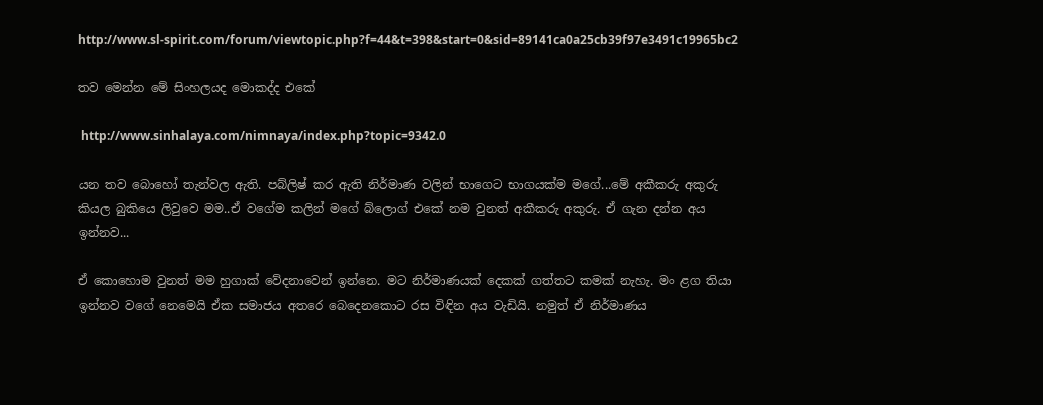http://www.sl-spirit.com/forum/viewtopic.php?f=44&t=398&start=0&sid=89141ca0a25cb39f97e3491c19965bc2

තව මෙන්න මේ සිංහලයද මොකද්ද එකේ

 http://www.sinhalaya.com/nimnaya/index.php?topic=9342.0

යන තව බොහෝ තැන්වල ඇති. පබ්ලිෂ් කර ඇති නිර්මාණ වලින් භාගෙට භාගයක්ම මගේ...මේ අකීකරු අකුරු කියල බුකියෙ ලිවුවෙ මම..ඒ වගේම කලින් මගේ බ්ලොග් එකේ නම වුනත් අකීකරු අකුරු. ඒ ගැන දන්න අය ඉන්නව...

ඒ කොහොම වුනත් මම හුගාක් වේදනාවෙන් ඉන්නෙ. මට නිර්මාණයක් දෙකක් ගත්තට කමක් නැහැ. මං ළග තියා ඉන්නව වගේ නෙමෙයි ඒක සමාජය අතරෙ බෙදෙනකොට රස විඳින අය වැඩියි. නමුත් ඒ නිර්මාණය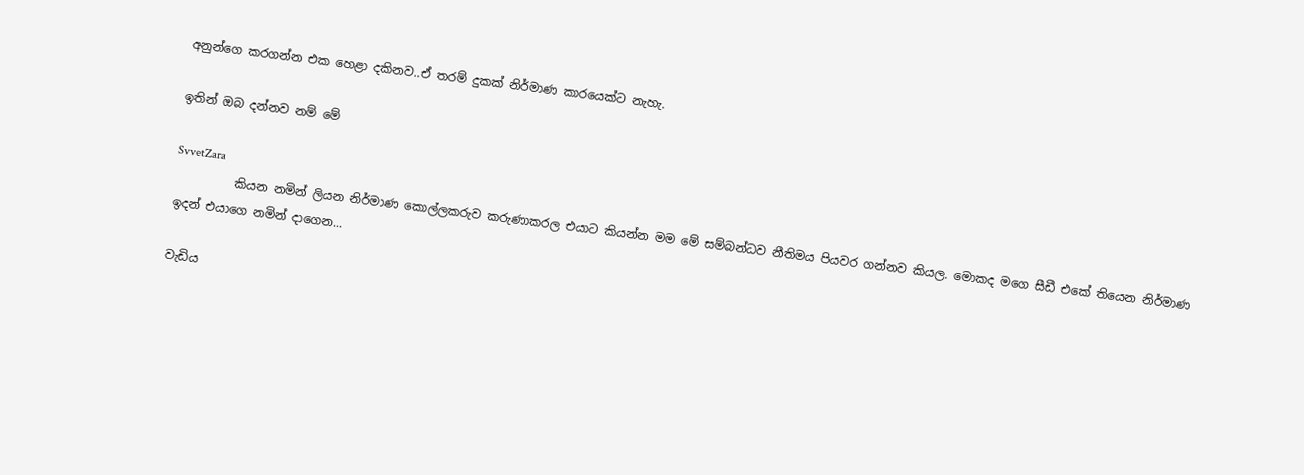අනුන්ගෙ කරගන්න එක හෙළා දකිනව..ඒ තරම් දුකක් නිර්මාණ කාරයෙක්ට නැහැ.

ඉතින් ඔබ දන්නව නම් මේ

SvvetZara
          කියන නමින් ලියන නිර්මාණ කොල්ලකරුව කරුණාකරල එයාට කියන්න මම මේ සම්බන්ධව නීතිමය පියවර ගන්නව කියල. මොකද මගෙ සීඩී එකේ තියෙන නිර්මාණ ඉදන් එයාගෙ නමින් දාගෙන...

වැඩිය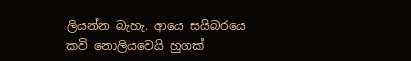ලියන්න බැහැ. ආයෙ සයිබරයෙ කවි නොලියවෙයි හුගක්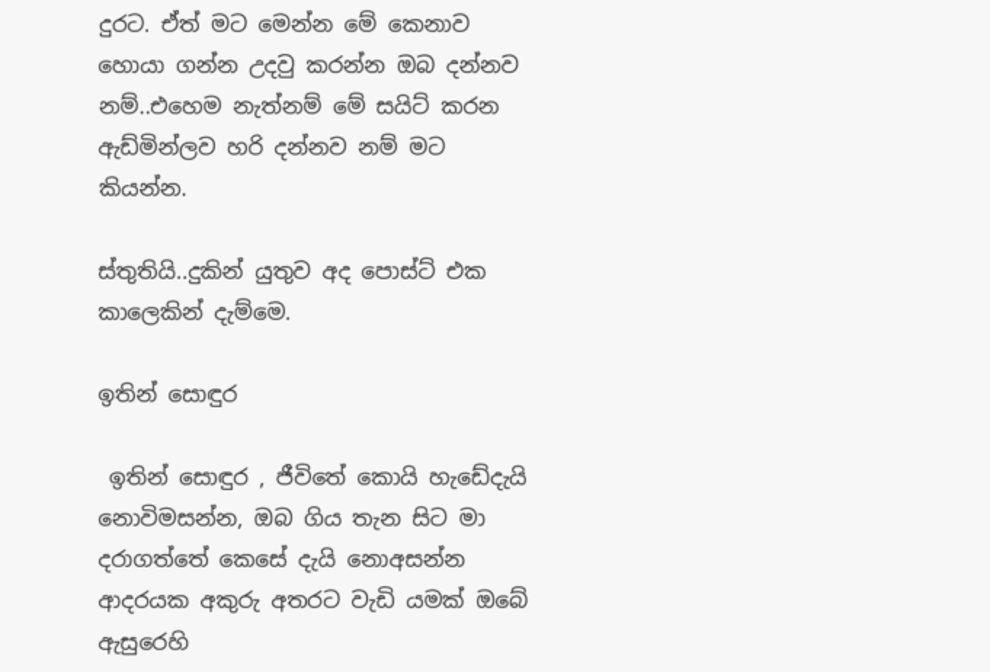දුරට. ඒත් මට මෙන්න මේ කෙනාව හොයා ගන්න උදවු කරන්න ඔබ දන්නව නම්..එහෙම නැත්නම් මේ සයිට් කරන ඇඩ්මින්ලව හරි දන්නව නම් මට කියන්න.

ස්තුතියි..දුකින් යුතුව අද පොස්ට් එක කාලෙකින් දැම්මෙ.

ඉතින් සොඳුර

 ඉතින් සොඳුර , ජීවිතේ කොයි හැඩේදැයි නොවිමසන්න, ඔබ ගිය තැන සිට මා  දරාගත්තේ කෙසේ දැයි නොඅසන්න  ආදරයක අකුරු අතරට වැඩි යමක් ඔබේ ඇසුරෙහි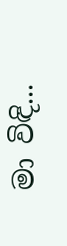මා විඳි...